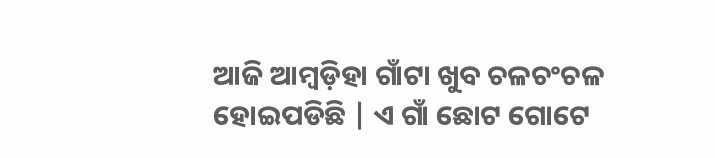ଆଜି ଆମ୍ବଡ଼ିହା ଗାଁଟା ଖୁବ ଚଳଚଂଚଳ ହୋଇପଡିଛି | ଏ ଗାଁ ଛୋଟ ଗୋଟେ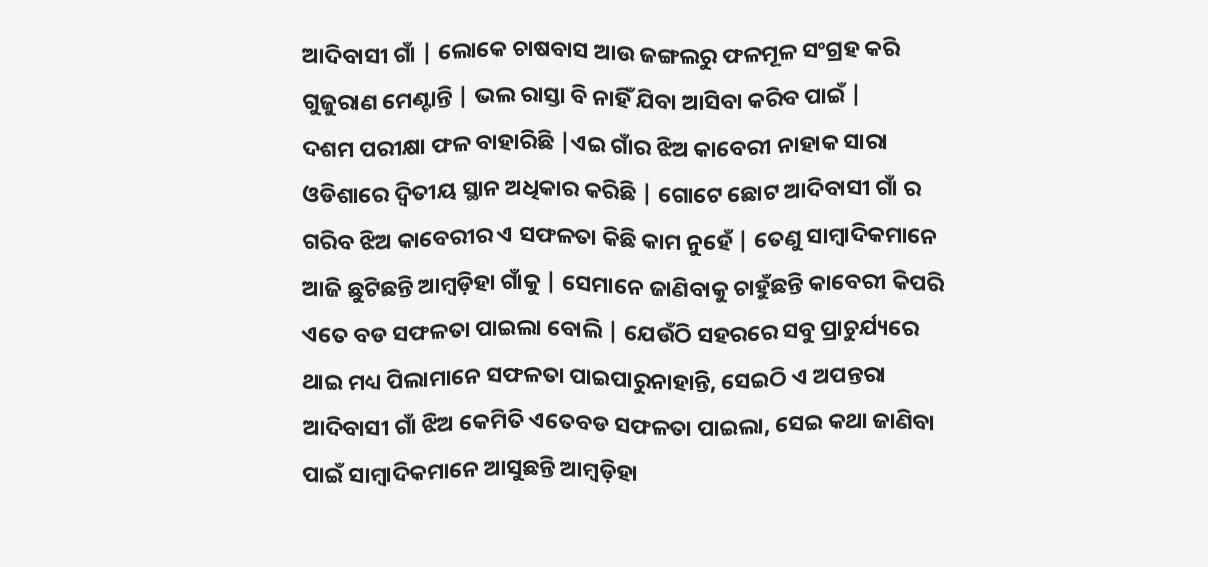ଆଦିବାସୀ ଗାଁ | ଲୋକେ ଚାଷବାସ ଆଉ ଜଙ୍ଗଲରୁ ଫଳମୂଳ ସଂଗ୍ରହ କରି ଗୁଜୁରାଣ ମେଣ୍ଟାନ୍ତି | ଭଲ ରାସ୍ତା ବି ନାହିଁ ଯିବା ଆସିବା କରିବ ପାଇଁ |
ଦଶମ ପରୀକ୍ଷା ଫଳ ବାହାରିଛି |ଏଇ ଗାଁର ଝିଅ କାବେରୀ ନାହାକ ସାରା ଓଡିଶାରେ ଦ୍ୱିତୀୟ ସ୍ଥାନ ଅଧିକାର କରିଛି | ଗୋଟେ ଛୋଟ ଆଦିବାସୀ ଗାଁ ର ଗରିବ ଝିଅ କାବେରୀର ଏ ସଫଳତା କିଛି କାମ ନୁହେଁ | ତେଣୁ ସାମ୍ବାଦିକମାନେ ଆଜି ଛୁଟିଛନ୍ତି ଆମ୍ବଡ଼ିହା ଗାଁକୁ | ସେମାନେ ଜାଣିବାକୁ ଚାହୁଁଛନ୍ତି କାବେରୀ କିପରି ଏତେ ବଡ ସଫଳତା ପାଇଲା ବୋଲି | ଯେଉଁଠି ସହରରେ ସବୁ ପ୍ରାଚୁର୍ଯ୍ୟରେ ଥାଇ ମଧ୍ୟ ପିଲାମାନେ ସଫଳତା ପାଇପାରୁନାହାନ୍ତି, ସେଇଠି ଏ ଅପନ୍ତରା ଆଦିବାସୀ ଗାଁ ଝିଅ କେମିତି ଏତେବଡ ସଫଳତା ପାଇଲା, ସେଇ କଥା ଜାଣିବା ପାଇଁ ସାମ୍ବାଦିକମାନେ ଆସୁଛନ୍ତି ଆମ୍ବଡ଼ିହା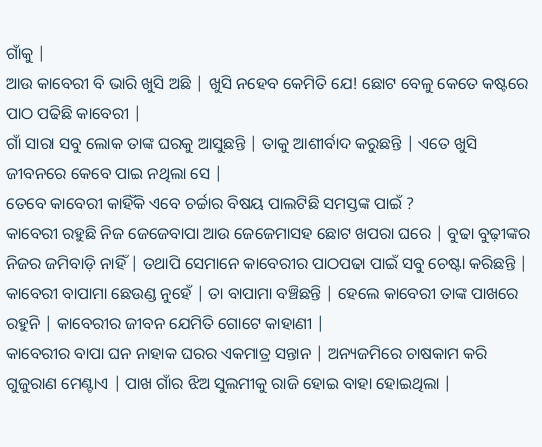ଗାଁକୁ |
ଆଉ କାବେରୀ ବି ଭାରି ଖୁସି ଅଛି | ଖୁସି ନହେବ କେମିତି ଯେ! ଛୋଟ ବେଳୁ କେତେ କଷ୍ଟରେ ପାଠ ପଢିଛି କାବେରୀ |
ଗାଁ ସାରା ସବୁ ଲୋକ ତାଙ୍କ ଘରକୁ ଆସୁଛନ୍ତି | ତାକୁ ଆଶୀର୍ବାଦ କରୁଛନ୍ତି | ଏତେ ଖୁସି ଜୀବନରେ କେବେ ପାଇ ନଥିଲା ସେ |
ତେବେ କାବେରୀ କାହିଁକି ଏବେ ଚର୍ଚ୍ଚାର ବିଷୟ ପାଲଟିଛି ସମସ୍ତଙ୍କ ପାଇଁ ?
କାବେରୀ ରହୁଛି ନିଜ ଜେଜେବାପା ଆଉ ଜେଜେମାସହ ଛୋଟ ଖପରା ଘରେ | ବୁଢା ବୁଢ଼ୀଙ୍କର ନିଜର ଜମିବାଡ଼ି ନାହିଁ | ତଥାପି ସେମାନେ କାବେରୀର ପାଠପଢା ପାଇଁ ସବୁ ଚେଷ୍ଟା କରିଛନ୍ତି |
କାବେରୀ ବାପାମା ଛେଉଣ୍ଡ ନୁହେଁ | ତା ବାପାମା ବଞ୍ଚିଛନ୍ତି | ହେଲେ କାବେରୀ ତାଙ୍କ ପାଖରେ ରହୁନି | କାବେରୀର ଜୀବନ ଯେମିତି ଗୋଟେ କାହାଣୀ |
କାବେରୀର ବାପା ଘନ ନାହାକ ଘରର ଏକମାତ୍ର ସନ୍ତାନ | ଅନ୍ୟଜମିରେ ଚାଷକାମ କରି ଗୁଜୁରାଣ ମେଣ୍ଟାଏ | ପାଖ ଗାଁର ଝିଅ ସୁଲମୀକୁ ରାଜି ହୋଇ ବାହା ହୋଇଥିଲା |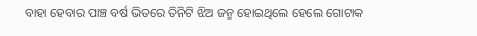ବାହା ହେବାର ପାଞ୍ଚ ବର୍ଷ ଭିତରେ ତିନିଟି ଝିଅ ଜନ୍ମ ହୋଇଥିଲେ ହେଲେ ଗୋଟାକ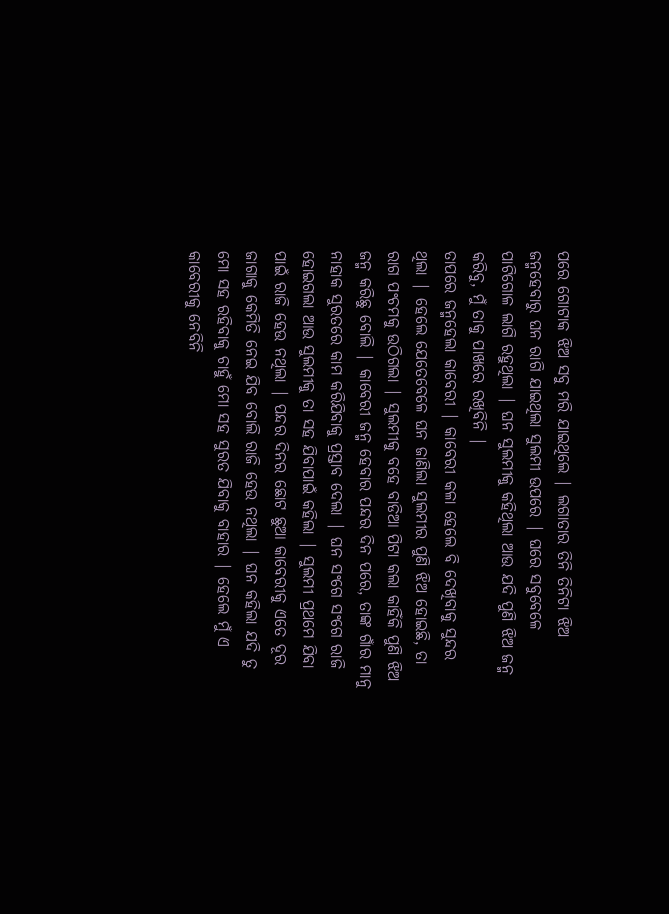ପରେ ଗୋଟାକ ଝିଅ ସବୁ ମରି ଯାଇଥିଲେ | ଲଗାତାର ତିନି ତିନିଟା ଝିଅ ଜନ୍ମହେବାରୁ ଘନ ରାଗି ଯାଇଥିଲା ସୁଲମୀ ଉପରେ | ଘରେ ସବୁବେଳେ ପାଟିଗୋଳ ଲାଗି ରହୁଥିଲା | ଘନ ସୁଲମୀକୁ କହିଥିଲା ଆଉ ଯଦି ପୁଣି ଝିଅ ଜନ୍ମ କରିବୁ, ମୁଁ ତାକୁ ପାଖରେ ରଖିବିନି |
ତାପରେ ଜନ୍ମହେଲା କାବେରୀ | କାବେରୀ କଳା ହେଲେ ବି ଦେଖିବାକୁ ସୁନ୍ଦର ଥିଲା | ହେଲେ ଯେତେବେଳେ ଘନ ଜାଣିଲା ସୁଲମୀର ପୁଣି ଝିଅ ହୋଇଛି, ତା ରାଗ ପଂଚମକୁ ଉଠିଗଲା | ସୁଲମୀକୁ ବହେ ବାଡିଆ ପିଟା କଲା କାହିଁକି ପୁଣି ଝିଅ ଜନ୍ମ କରିଛୁ ବୋଲି | କାବେରୀ ଜନ୍ମ ହେବାର ପନ୍ଦର ଦିନ ପରେ, ତାଙ୍କ ଗାଁର ମାନୁ ନାହାକ ସୁରତରେ କାମ କରିଯିବାକୁ ପ୍ରସ୍ତାବ ଦେଲା | ଘନ ସଂଗେ ସଂଗେ ରାଜି ହୋଇଗଲା ଆଉ ସୁଲମୀକୁ ତା ସହ ଯିବାପାଇଁ କହିଲା | ସୁଲମୀ ପ୍ରଥମେ ଯିବା ପାଇଁ ରାଜି ହେଉ ନଥିଲା | ପନ୍ଦର ଦିନର ଛୋଟ ଛୁଆ କାବେରୀକୁ ଏତେ ଦୂର ଜାଗାକୁ କେମିତି ନେଇ ଯିବ ବୋଲି ରାଜି ହେଉ ନଥିଲା | ଘନ କହିଲା ଯଦି ତୁ ମୋ ସହ ରହିବାକୁ ଚାହୁଁ ମୋ ସହ ସୁରତ ଯିବାକୁ ବାହାର | ହେଲେ ମୁଁ ଏ କାବେରୀକୁ ନେବିନି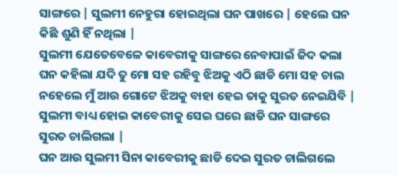ସାଙ୍ଗରେ | ସୁଲମୀ ନେହୁରା ହୋଇଥିଲା ଘନ ପାଖରେ | ହେଲେ ଘନ କିଛି ଶୁଣି ହିଁ ନଥିଲା |
ସୁଲମୀ ଯେତେବେଳେ କାବେରୀକୁ ସାଙ୍ଗରେ ନେବାପାଇଁ ଜିଦ କଲା ଘନ କହିଲା ଯଦି ତୁ ମୋ ସହ ରହିବୁ ଝିଅକୁ ଏଠି ଛାଡି ମୋ ସହ ଚାଲ ନହେଲେ ମୁଁ ଆଉ ଗୋଟେ ଝିଅକୁ ବାହା ହେଇ ତାକୁ ସୁରତ ନେଇଯିବି |
ସୁଲମୀ ବାଧ୍ୟ ହୋଇ କାବେରୀକୁ ସେଇ ଘରେ ଛାଡି ଘନ ସାଙ୍ଗରେ ସୁରତ ଚାଲିଗଲା |
ଘନ ଆଉ ସୁଲମୀ ସିନା କାବେରୀକୁ ଛାଡି ଦେଇ ସୁରତ ଚାଲିଗଲେ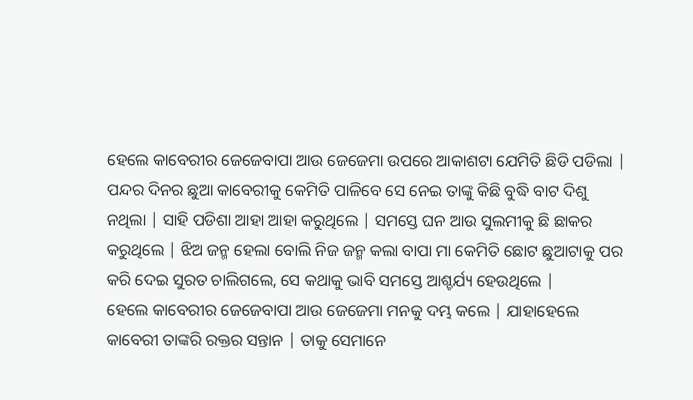ହେଲେ କାବେରୀର ଜେଜେବାପା ଆଉ ଜେଜେମା ଉପରେ ଆକାଶଟା ଯେମିତି ଛିଡି ପଡିଲା | ପନ୍ଦର ଦିନର ଛୁଆ କାବେରୀକୁ କେମିତି ପାଳିବେ ସେ ନେଇ ତାଙ୍କୁ କିଛି ବୁଦ୍ଧି ବାଟ ଦିଶୁ ନଥିଲା | ସାହି ପଡିଶା ଆହା ଆହା କରୁଥିଲେ | ସମସ୍ତେ ଘନ ଆଉ ସୁଲମୀକୁ ଛି ଛାକର କରୁଥିଲେ | ଝିଅ ଜନ୍ମ ହେଲା ବୋଲି ନିଜ ଜନ୍ମ କଲା ବାପା ମା କେମିତି ଛୋଟ ଛୁଆଟାକୁ ପର କରି ଦେଇ ସୁରତ ଚାଲିଗଲେ, ସେ କଥାକୁ ଭାବି ସମସ୍ତେ ଆଶ୍ଚର୍ଯ୍ୟ ହେଉଥିଲେ |
ହେଲେ କାବେରୀର ଜେଜେବାପା ଆଉ ଜେଜେମା ମନକୁ ଦମ୍ଭ କଲେ | ଯାହାହେଲେ କାବେରୀ ତାଙ୍କରି ରକ୍ତର ସନ୍ତାନ | ତାକୁ ସେମାନେ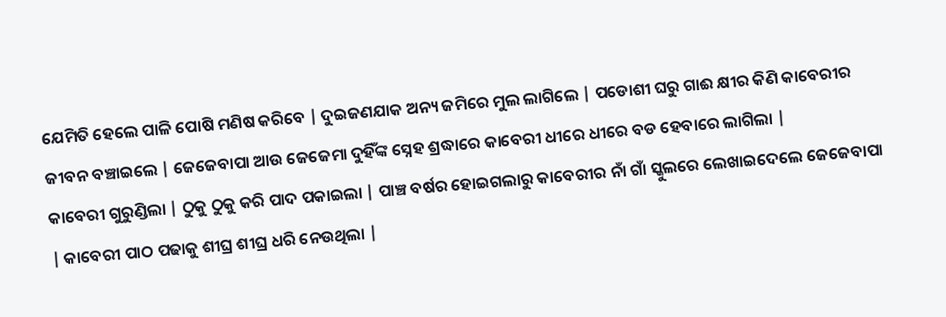ଯେମିତି ହେଲେ ପାଳି ପୋଷି ମଣିଷ କରିବେ | ଦୁଇଜଣଯାକ ଅନ୍ୟ ଜମିରେ ମୁଲ ଲାଗିଲେ | ପଡୋଶୀ ଘରୁ ଗାଈ କ୍ଷୀର କିଣି କାବେରୀର ଜୀବନ ବଞ୍ଚାଇଲେ | ଜେଜେବାପା ଆଉ ଜେଜେମା ଦୁହିଁଙ୍କ ସ୍ନେହ ଶ୍ରଦ୍ଧାରେ କାବେରୀ ଧୀରେ ଧୀରେ ବଡ ହେବାରେ ଲାଗିଲା |
କାବେରୀ ଗୁରୁଣ୍ଡିଲା | ଠୁକୁ ଠୁକୁ କରି ପାଦ ପକାଇଲା | ପାଞ୍ଚ ବର୍ଷର ହୋଇଗଲାରୁ କାବେରୀର ନାଁ ଗାଁ ସ୍କୁଲରେ ଲେଖାଇଦେଲେ ଜେଜେବାପା | କାବେରୀ ପାଠ ପଢାକୁ ଶୀଘ୍ର ଶୀଘ୍ର ଧରି ନେଉଥିଲା |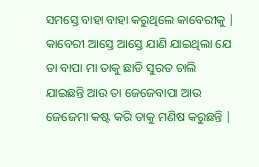ସମସ୍ତେ ବାହା ବାହା କରୁଥିଲେ କାବେରୀକୁ |
କାବେରୀ ଆସ୍ତେ ଆସ୍ତେ ଯାଣି ଯାଇଥିଲା ଯେ ତା ବାପା ମା ତାକୁ ଛାଡି ସୁରତ ଚାଲି ଯାଇଛନ୍ତି ଆଉ ତା ଜେଜେବାପା ଆଉ ଜେଜେମା କଷ୍ଟ କରି ତାକୁ ମଣିଷ କରୁଛନ୍ତି |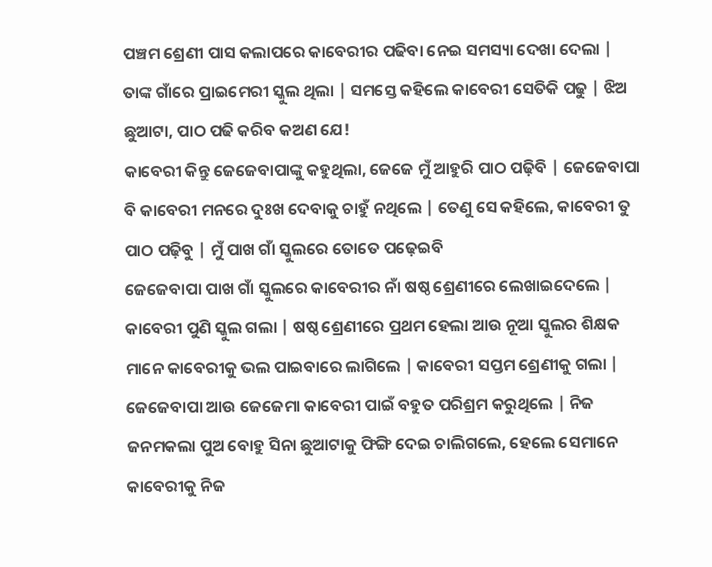ପଞ୍ଚମ ଶ୍ରେଣୀ ପାସ କଲାପରେ କାବେରୀର ପଢିବା ନେଇ ସମସ୍ୟା ଦେଖା ଦେଲା | ତାଙ୍କ ଗାଁରେ ପ୍ରାଇମେରୀ ସ୍କୁଲ ଥିଲା | ସମସ୍ତେ କହିଲେ କାବେରୀ ସେତିକି ପଢୁ | ଝିଅ ଛୁଆଟା, ପାଠ ପଢି କରିବ କଅଣ ଯେ!
କାବେରୀ କିନ୍ତୁ ଜେଜେବାପାଙ୍କୁ କହୁଥିଲା, ଜେଜେ ମୁଁ ଆହୁରି ପାଠ ପଢ଼ିବି | ଜେଜେବାପା ବି କାବେରୀ ମନରେ ଦୁଃଖ ଦେବାକୁ ଚାହୁଁ ନଥିଲେ | ତେଣୁ ସେ କହିଲେ, କାବେରୀ ତୁ ପାଠ ପଢ଼ିବୁ | ମୁଁ ପାଖ ଗାଁ ସ୍କୁଲରେ ତୋତେ ପଢ଼େଇବି
ଜେଜେବାପା ପାଖ ଗାଁ ସ୍କୁଲରେ କାବେରୀର ନାଁ ଷଷ୍ଠ ଶ୍ରେଣୀରେ ଲେଖାଇଦେଲେ | କାବେରୀ ପୁଣି ସ୍କୁଲ ଗଲା | ଷଷ୍ଠ ଶ୍ରେଣୀରେ ପ୍ରଥମ ହେଲା ଆଉ ନୂଆ ସ୍କୁଲର ଶିକ୍ଷକ ମାନେ କାବେରୀକୁ ଭଲ ପାଇବାରେ ଲାଗିଲେ | କାବେରୀ ସପ୍ତମ ଶ୍ରେଣୀକୁ ଗଲା |
ଜେଜେବାପା ଆଉ ଜେଜେମା କାବେରୀ ପାଇଁ ବହୁତ ପରିଶ୍ରମ କରୁଥିଲେ | ନିଜ ଜନମକଲା ପୁଅ ବୋହୁ ସିନା ଛୁଆଟାକୁ ଫିଙ୍ଗି ଦେଇ ଚାଲିଗଲେ, ହେଲେ ସେମାନେ କାବେରୀକୁ ନିଜ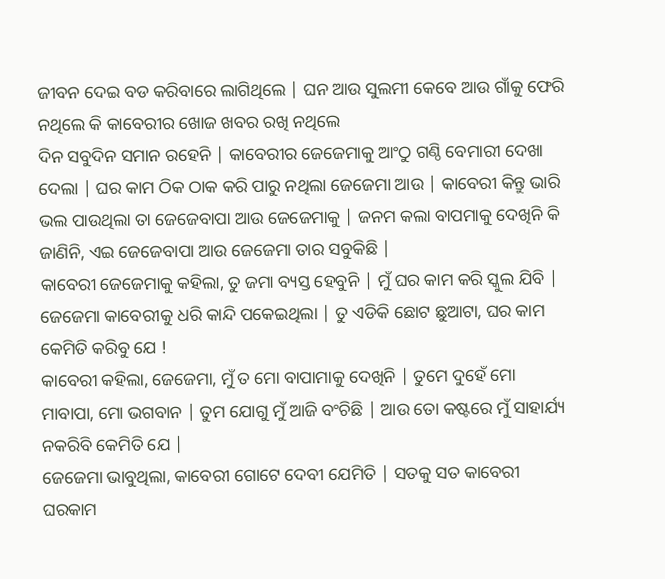ଜୀବନ ଦେଇ ବଡ କରିବାରେ ଲାଗିଥିଲେ | ଘନ ଆଉ ସୁଲମୀ କେବେ ଆଉ ଗାଁକୁ ଫେରି ନଥିଲେ କି କାବେରୀର ଖୋଜ ଖବର ରଖି ନଥିଲେ
ଦିନ ସବୁଦିନ ସମାନ ରହେନି | କାବେରୀର ଜେଜେମାକୁ ଆଂଠୁ ଗଣ୍ଠି ବେମାରୀ ଦେଖା ଦେଲା | ଘର କାମ ଠିକ ଠାକ କରି ପାରୁ ନଥିଲା ଜେଜେମା ଆଉ | କାବେରୀ କିନ୍ତୁ ଭାରି ଭଲ ପାଉଥିଲା ତା ଜେଜେବାପା ଆଉ ଜେଜେମାକୁ | ଜନମ କଲା ବାପମାକୁ ଦେଖିନି କି ଜାଣିନି, ଏଇ ଜେଜେବାପା ଆଉ ଜେଜେମା ତାର ସବୁକିଛି |
କାବେରୀ ଜେଜେମାକୁ କହିଲା, ତୁ ଜମା ବ୍ୟସ୍ତ ହେବୁନି | ମୁଁ ଘର କାମ କରି ସ୍କୁଲ ଯିବି | ଜେଜେମା କାବେରୀକୁ ଧରି କାନ୍ଦି ପକେଇଥିଲା | ତୁ ଏଡିକି ଛୋଟ ଛୁଆଟା, ଘର କାମ କେମିତି କରିବୁ ଯେ !
କାବେରୀ କହିଲା, ଜେଜେମା, ମୁଁ ତ ମୋ ବାପାମାକୁ ଦେଖିନି | ତୁମେ ଦୁହେଁ ମୋ ମାବାପା, ମୋ ଭଗବାନ | ତୁମ ଯୋଗୁ ମୁଁ ଆଜି ବଂଚିଛି | ଆଉ ତୋ କଷ୍ଟରେ ମୁଁ ସାହାର୍ଯ୍ୟ ନକରିବି କେମିତି ଯେ |
ଜେଜେମା ଭାବୁଥିଲା, କାବେରୀ ଗୋଟେ ଦେବୀ ଯେମିତି | ସତକୁ ସତ କାବେରୀ ଘରକାମ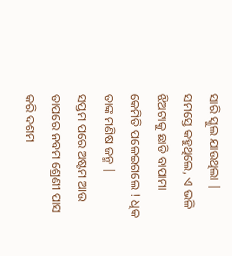ସାରି ସ୍କୁଲ ଯାଉଥିଲା | ସମସ୍ତେ କହୁଥିଲେ, ଏ ଭଳି ଝିଅଟାକୁ ଛାଡି ବାପାମା କେମିତି ପଳେଇଗଲେ ! ଧିକ ତାଙ୍କ ମଣିଷ ଜନ୍ମ |
ସପ୍ତମ ପରେ ଅଷ୍ଟମ ଆଉ ତାପରେ ନବମ ଶ୍ରେଣୀ ପାସ କରି ଦଶମ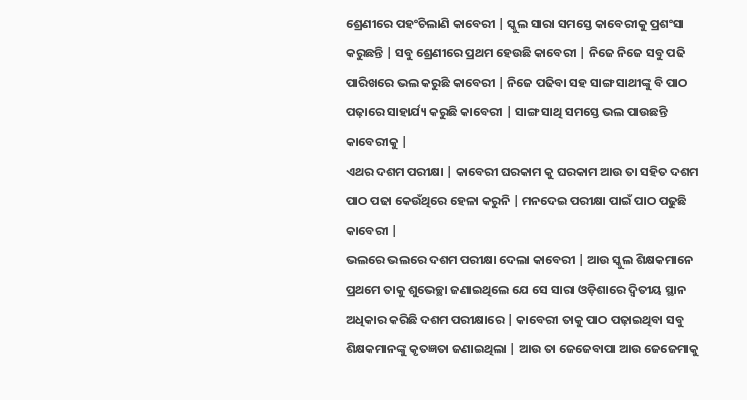ଶ୍ରେଣୀରେ ପହଂଚିଲାଣି କାବେରୀ | ସ୍କୁଲ ସାରା ସମସ୍ତେ କାବେରୀକୁ ପ୍ରଶଂସା କରୁଛନ୍ତି | ସବୁ ଶ୍ରେଣୀରେ ପ୍ରଥମ ହେଉଛି କାବେରୀ | ନିଜେ ନିଜେ ସବୁ ପଢି ପାରିଖରେ ଭଲ କରୁଛି କାବେରୀ | ନିଜେ ପଢିବା ସହ ସାଙ୍ଗ ସାଥୀଙ୍କୁ ବି ପାଠ ପଢ଼ାରେ ସାହାର୍ଯ୍ୟ କରୁଛି କାବେରୀ | ସାଙ୍ଗ ସାଥି ସମସ୍ତେ ଭଲ ପାଉଛନ୍ତି କାବେରୀକୁ |
ଏଥର ଦଶମ ପରୀକ୍ଷା | କାବେରୀ ଘରକାମ କୁ ଘରକାମ ଆଉ ତା ସହିତ ଦଶମ ପାଠ ପଢା କେଉଁଥିରେ ହେଳା କରୁନି | ମନଦେଇ ପରୀକ୍ଷା ପାଇଁ ପାଠ ପଢୁଛି କାବେରୀ |
ଭଲରେ ଭଲରେ ଦଶମ ପରୀକ୍ଷା ଦେଲା କାବେରୀ | ଆଉ ସ୍କୁଲ ଶିକ୍ଷକମାନେ ପ୍ରଥମେ ତାକୁ ଶୁଭେଚ୍ଛା ଜଣାଇଥିଲେ ଯେ ସେ ସାରା ଓଡ଼ିଶାରେ ଦ୍ୱିତୀୟ ସ୍ଥାନ ଅଧିକାର କରିଛି ଦଶମ ପରୀକ୍ଷାରେ | କାବେରୀ ତାକୁ ପାଠ ପଢ଼ାଇଥିବା ସବୁ ଶିକ୍ଷକମାନଙ୍କୁ କୃତଜ୍ଞତା ଜଣାଇଥିଲା | ଆଉ ତା ଜେଜେବାପା ଆଉ ଜେଜେମାକୁ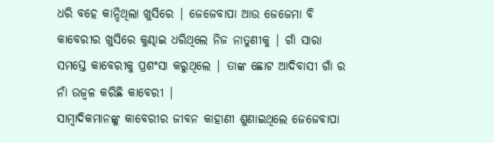ଧରି ବହେ କାନ୍ଦିଥିଲା ଖୁସିରେ | ଜେଜେବାପା ଆଉ ଜେଜେମା ବି କାବେରୀର ଖୁସିରେ କୁଣ୍ଢାଇ ଧରିଥିଲେ ନିଜ ନାତୁଣୀକୁ | ଗାଁ ସାରା ସମସ୍ତେ କାବେରୀକୁ ପ୍ରଶଂସା କରୁଥିଲେ | ତାଙ୍କ ଛୋଟ ଆଦିବାସୀ ଗାଁ ର ନାଁ ଉଜ୍ବଳ କରିଛି କାବେରୀ |
ସାମ୍ବାଦିକମାନଙ୍କୁ କାବେରୀର ଜୀବନ କାହାଣୀ ଶୁଣାଇଥିଲେ ଜେଜେବାପା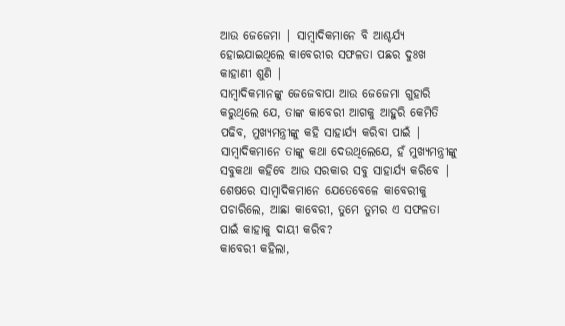ଆଉ ଜେଜେମା | ସାମ୍ବାଦିକମାନେ ବି ଆଶ୍ଚର୍ଯ୍ୟ ହୋଇଯାଇଥିଲେ କାବେରୀର ସଫଳତା ପଛର ଦୁଃଖ କାହାଣୀ ଶୁଣି |
ସାମ୍ବାଦିକମାନଙ୍କୁ ଜେଜେବାପା ଆଉ ଜେଜେମା ଗୁହାରି କରୁଥିଲେ ଯେ, ତାଙ୍କ କାବେରୀ ଆଗକୁ ଆହୁରି କେମିତି ପଢିବ, ମୁଖ୍ୟମନ୍ତ୍ରୀଙ୍କୁ କହି ସାହାର୍ଯ୍ୟ କରିବା ପାଇଁ | ସାମ୍ବାଦିକମାନେ ତାଙ୍କୁ କଥା ଦେଉଥିଲେଯେ, ହଁ ମୁଖ୍ୟମନ୍ତ୍ରୀଙ୍କୁ ସବୁକଥା କହିବେ ଆଉ ସରକାର ସବୁ ସାହାର୍ଯ୍ୟ କରିବେ |
ଶେଷରେ ସାମ୍ବାଦିକମାନେ ଯେତେବେଳେ କାବେରୀକୁ ପଚାରିଲେ, ଆଛା କାବେରୀ, ତୁମେ ତୁମର ଏ ସଫଳତା ପାଇଁ କାହାକୁ ଦାୟୀ କରିବ?
କାବେରୀ କହିଲା,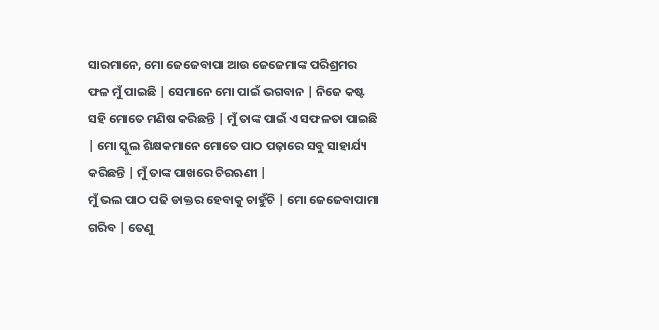ସାରମାନେ, ମୋ ଜେଜେବାପା ଆଉ ଜେଜେମାଙ୍କ ପରିଶ୍ରମର ଫଳ ମୁଁ ପାଇଛି | ସେମାନେ ମୋ ପାଇଁ ଭଗବାନ | ନିଜେ କଷ୍ଟ ସହି ମୋତେ ମଣିଷ କରିଛନ୍ତି | ମୁଁ ତାଙ୍କ ପାଇଁ ଏ ସଫଳତା ପାଇଛି | ମୋ ସ୍କୁଲ ଶିକ୍ଷକମାନେ ମୋତେ ପାଠ ପଢ଼ାରେ ସବୁ ସାହାର୍ଯ୍ୟ କରିଛନ୍ତି | ମୁଁ ତାଙ୍କ ପାଖରେ ଚିରଋଣୀ |
ମୁଁ ଭଲ ପାଠ ପଢି ଡାକ୍ତର ହେବାକୁ ଚାହୁଁଚି | ମୋ ଜେଜେବାପାମା ଗରିବ | ତେଣୁ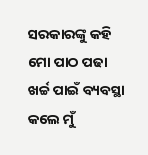ସରକାରଙ୍କୁ କହି ମୋ ପାଠ ପଢା ଖର୍ଚ୍ଚ ପାଇଁ ବ୍ୟବସ୍ଥା କଲେ ମୁଁ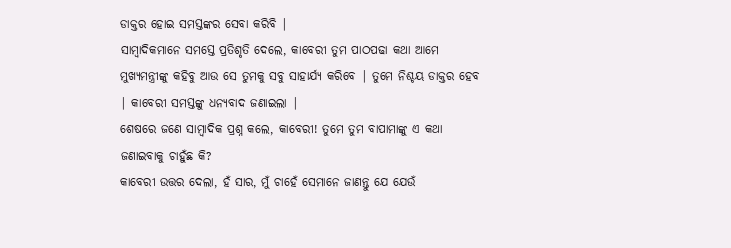ଡାକ୍ତର ହୋଇ ସମସ୍ତଙ୍କର ସେବା କରିବି |
ସାମ୍ବାଦିକମାନେ ସମସ୍ତେ ପ୍ରତିଶୃତି ଦେଲେ, କାବେରୀ ତୁମ ପାଠପଢା କଥା ଆମେ ମୁଖ୍ୟମନ୍ତ୍ରୀଙ୍କୁ କହିବୁ ଆଉ ସେ ତୁମକୁ ସବୁ ସାହାର୍ଯ୍ୟ କରିବେ | ତୁମେ ନିଶ୍ଚୟ ଡାକ୍ତର ହେବ | କାବେରୀ ସମସ୍ତଙ୍କୁ ଧନ୍ୟବାଦ ଜଣାଇଲା |
ଶେଷରେ ଜଣେ ସାମ୍ବାଦିକ ପ୍ରଶ୍ନ କଲେ, କାବେରୀ! ତୁମେ ତୁମ ବାପାମାଙ୍କୁ ଏ କଥା ଜଣାଇବାକୁ ଚାହୁଁଛ କି?
କାବେରୀ ଉତ୍ତର ଦେଲା, ହଁ ସାର, ମୁଁ ଚାହେଁ ସେମାନେ ଜାଣନ୍ତୁ ଯେ ଯେଉଁ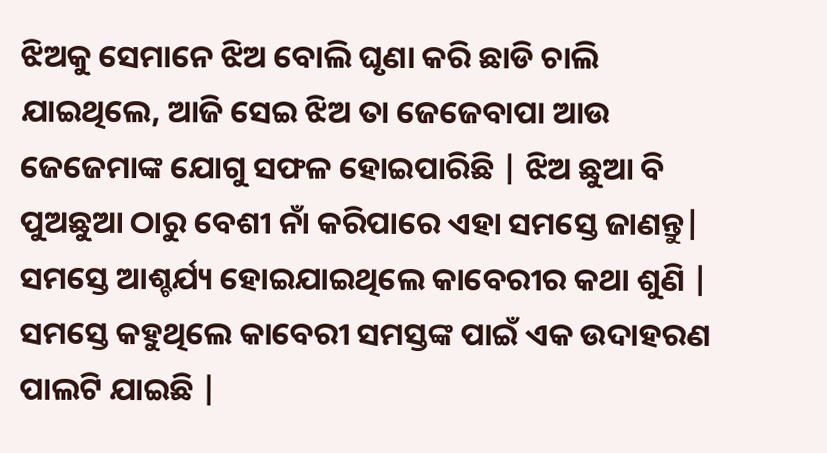ଝିଅକୁ ସେମାନେ ଝିଅ ବୋଲି ଘୃଣା କରି ଛାଡି ଚାଲି ଯାଇଥିଲେ, ଆଜି ସେଇ ଝିଅ ତା ଜେଜେବାପା ଆଉ ଜେଜେମାଙ୍କ ଯୋଗୁ ସଫଳ ହୋଇପାରିଛି | ଝିଅ ଛୁଆ ବି ପୁଅଛୁଆ ଠାରୁ ବେଶୀ ନାଁ କରିପାରେ ଏହା ସମସ୍ତେ ଜାଣନ୍ତୁ|
ସମସ୍ତେ ଆଶ୍ଚର୍ଯ୍ୟ ହୋଇଯାଇଥିଲେ କାବେରୀର କଥା ଶୁଣି | ସମସ୍ତେ କହୁଥିଲେ କାବେରୀ ସମସ୍ତଙ୍କ ପାଇଁ ଏକ ଉଦାହରଣ ପାଲଟି ଯାଇଛି |